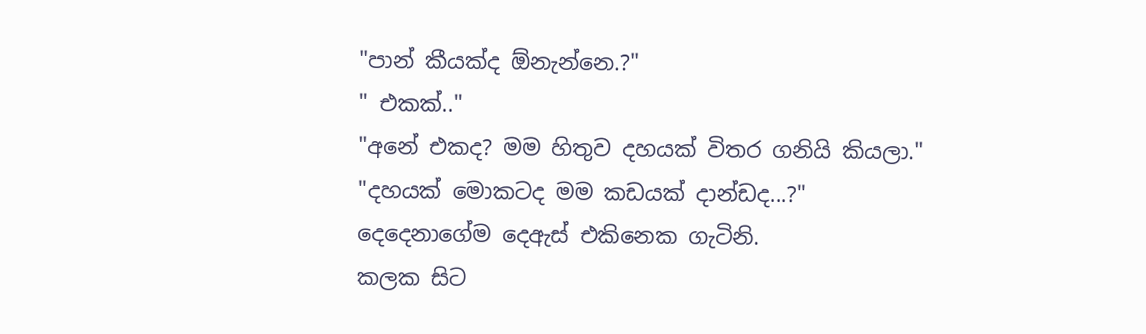"පාන් කීයක්ද ඕනැන්නෙ.?"
" එකක්.."
"අනේ එකද? මම හිතුව දහයක් විතර ගනියි කියලා."
"දහයක් මොකටද මම කඩයක් දාන්ඩද...?"
දෙදෙනාගේම දෙඇස් එකිනෙක ගැටිනි.
කලක සිට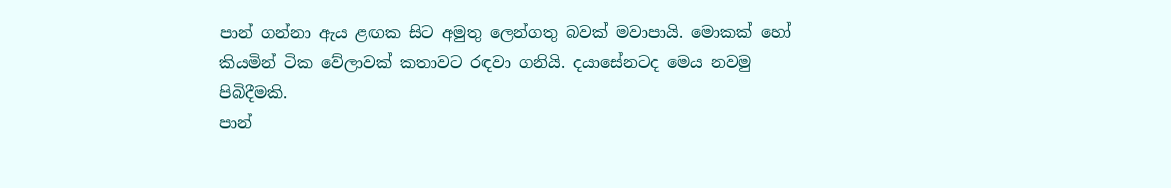පාන් ගන්නා ඇය ළඟක සිට අමුතු ලෙන්ගතු බවක් මවාපායි. මොකක් හෝ කියමින් ටික වේලාවක් කතාවට රඳවා ගනියි. දයාසේනටද මෙය නවමු පිබිදීමකි.
පාන්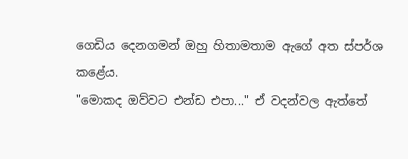ගෙඩිය දෙනගමන් ඔහු හිතාමතාම ඇගේ අත ස්පර්ශ කළේය.
"මොකද ඔව්වට එන්ඩ එපා..." ඒ වදන්වල ඇත්තේ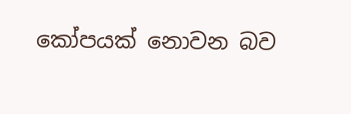කෝපයක් නොවන බව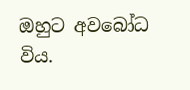ඔහුට අවබෝධ විය.